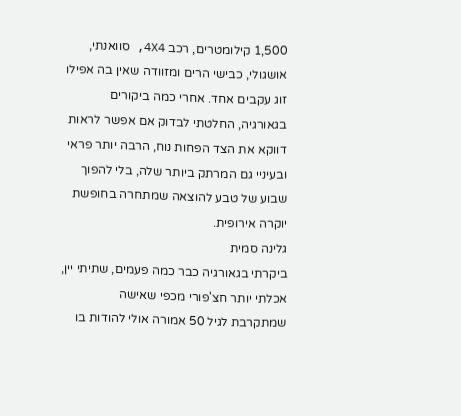1,500 קילומטרים, רכב 4X4, סוואנתי, אושגולי, כבישי הרים ומזוודה שאין בה אפילו זוג עקבים אחד. אחרי כמה ביקורים בגאורגיה, החלטתי לבדוק אם אפשר לראות דווקא את הצד הפחות נוח, הרבה יותר פראי ובעיניי גם המרתק ביותר שלה, בלי להפוך שבוע של טבע להוצאה שמתחרה בחופשת יוקרה אירופית.
גלינה סמית
ביקרתי בגאורגיה כבר כמה פעמים, שתיתי יין, אכלתי יותר חצ'פורי מכפי שאישה שמתקרבת לגיל 50 אמורה אולי להודות בו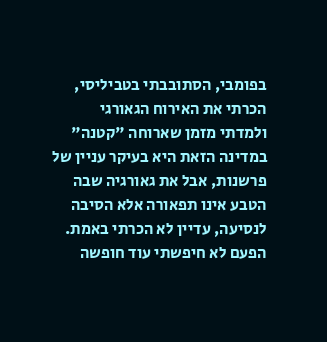בפומבי, הסתובבתי בטביליסי, הכרתי את האירוח הגאורגי ולמדתי מזמן שארוחה "קטנה" במדינה הזאת היא בעיקר עניין של פרשנות, אבל את גאורגיה שבה הטבע אינו תפאורה אלא הסיבה לנסיעה, עדיין לא הכרתי באמת.
הפעם לא חיפשתי עוד חופשה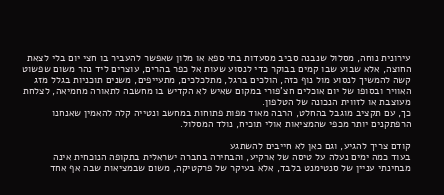עירונית נוחה, מסלול שנבנה סביב מסעדות בתי ספא או מלון שאפשר להעביר בו חצי יום בלי לצאת החוצה, אלא שבוע שבו קמים בבוקר כדי לנסוע שעות אל כפר בהרים, עוצרים ליד נהר משום שפשוט קשה להמשיך לנסוע מול נוף כזה, הולכים ברגל, מתלכלכים, מתעייפים, משנים תוכניות בגלל מזג האוויר ובסופו של יום אוכלים חצ'פורי במקום שאיש לא הקדיש בו מחשבה לתאורה מחמיאה, לצלחת מעוצבת או לזווית הנכונה של הטלפון.
כך, עם תקציב מוגבל בהחלט, הרבה מאוד מפות פתוחות במחשב ונטייה קלה להאמין שאנחנו הרפתקנים יותר מכפי שהמציאות אולי תוכיח, נולד המסלול.

קודם צריך להגיע, וגם כאן לא חייבים להשתגע
בעוד כמה ימים נעלה על טיסה של ארקיע, והבחירה בחברה ישראלית בתקופה הנוכחית אינה מבחינתי עניין של סנטימנט בלבד, אלא בעיקר של פרקטיקה, משום שבמציאות שבה אף אחד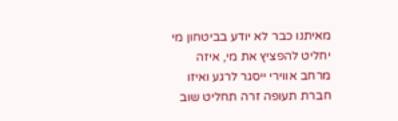מאיתנו כבר לא יודע בביטחון מי יחליט להפציץ את מי, איזה מרחב אווירי ייסגר לרגע ואיזו חברת תעופה זרה תחליט שוב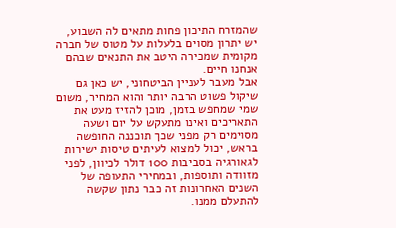שהמזרח התיכון פחות מתאים לה השבוע, יש יתרון מסוים בלעלות על מטוס של חברה מקומית שמכירה היטב את התנאים שבהם אנחנו חיים.
אבל מעבר לעניין הביטחוני, יש כאן גם שיקול פשוט הרבה יותר והוא המחיר, משום שמי שמחפש בזמן, מוכן להזיז מעט את התאריכים ואינו מתעקש על יום ושעה מסוימים רק מפני שכך תוכננה החופשה בראש, יכול למצוא לעיתים טיסות ישירות לגאורגיה בסביבות 100 דולר לכיוון, לפני מזוודה ותוספות, ובמחירי התעופה של השנים האחרונות זה כבר נתון שקשה להתעלם ממנו.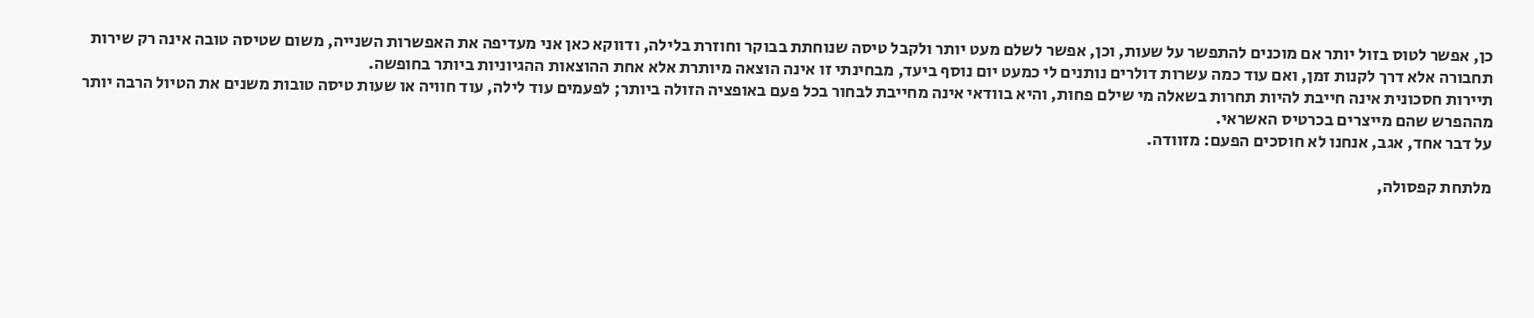כן, אפשר לטוס בזול יותר אם מוכנים להתפשר על שעות, וכן, אפשר לשלם מעט יותר ולקבל טיסה שנוחתת בבוקר וחוזרת בלילה, ודווקא כאן אני מעדיפה את האפשרות השנייה, משום שטיסה טובה אינה רק שירות תחבורה אלא דרך לקנות זמן, ואם עוד כמה עשרות דולרים נותנים לי כמעט יום נוסף ביעד, מבחינתי זו אינה הוצאה מיותרת אלא אחת ההוצאות ההגיוניות ביותר בחופשה.
תיירות חסכונית אינה חייבת להיות תחרות בשאלה מי שילם פחות, והיא בוודאי אינה מחייבת לבחור בכל פעם באופציה הזולה ביותר; לפעמים עוד לילה, עוד חוויה או שעות טיסה טובות משנים את הטיול הרבה יותר מההפרש שהם מייצרים בכרטיס האשראי.
על דבר אחד, אגב, אנחנו לא חוסכים הפעם: מזוודה.

מלתחת קפסולה,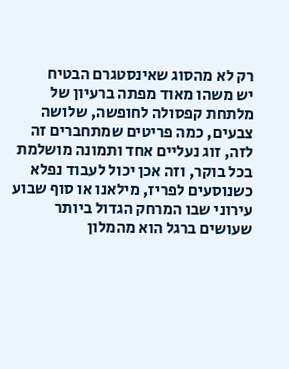רק לא מהסוג שאינסטגרם הבטיח
יש משהו מאוד מפתה ברעיון של מלתחת קפסולה לחופשה, שלושה צבעים, כמה פריטים שמתחברים זה לזה, זוג נעליים אחד ותמונה מושלמת בכל בוקר, וזה אכן יכול לעבוד נפלא כשנוסעים לפריז, מילאנו או סוף שבוע עירוני שבו המרחק הגדול ביותר שעושים ברגל הוא מהמלון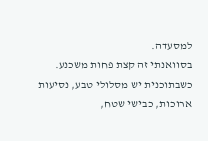למסעדה.
בסוואנתי זה קצת פחות משכנע.
כשבתוכנית יש מסלולי טבע, נסיעות ארוכות, כבישי שטח,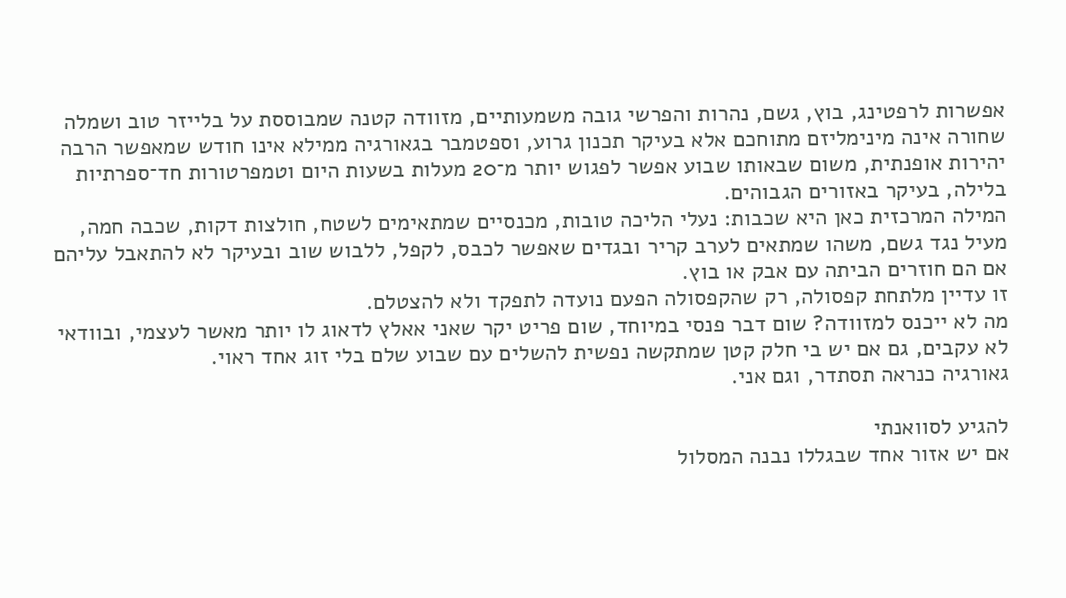אפשרות לרפטינג, בוץ, גשם, נהרות והפרשי גובה משמעותיים, מזוודה קטנה שמבוססת על בלייזר טוב ושמלה שחורה אינה מינימליזם מתוחכם אלא בעיקר תכנון גרוע, וספטמבר בגאורגיה ממילא אינו חודש שמאפשר הרבה יהירות אופנתית, משום שבאותו שבוע אפשר לפגוש יותר מ־20 מעלות בשעות היום וטמפרטורות חד־ספרתיות בלילה, בעיקר באזורים הגבוהים.
המילה המרכזית כאן היא שכבות: נעלי הליכה טובות, מכנסיים שמתאימים לשטח, חולצות דקות, שכבה חמה, מעיל נגד גשם, משהו שמתאים לערב קריר ובגדים שאפשר לכבס, לקפל, ללבוש שוב ובעיקר לא להתאבל עליהם אם הם חוזרים הביתה עם אבק או בוץ.
זו עדיין מלתחת קפסולה, רק שהקפסולה הפעם נועדה לתפקד ולא להצטלם.
מה לא ייכנס למזוודה? שום דבר פנסי במיוחד, שום פריט יקר שאני אאלץ לדאוג לו יותר מאשר לעצמי, ובוודאי לא עקבים, גם אם יש בי חלק קטן שמתקשה נפשית להשלים עם שבוע שלם בלי זוג אחד ראוי.
גאורגיה כנראה תסתדר, וגם אני.

להגיע לסוואנתי
אם יש אזור אחד שבגללו נבנה המסלול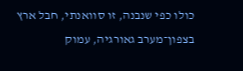כולו כפי שנבנה, זו סוואנתי, חבל ארץ בצפון־מערב גאורגיה, עמוק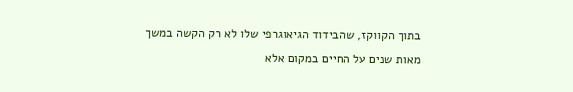בתוך הקווקז, שהבידוד הגיאוגרפי שלו לא רק הקשה במשך מאות שנים על החיים במקום אלא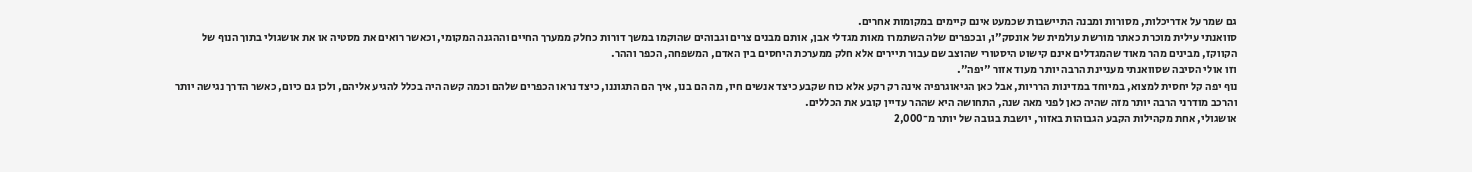גם שמר על אדריכלות, מסורות ומבנה התיישבות שכמעט אינם קיימים במקומות אחרים.
סוואנתי עילית מוכרת כאתר מורשת עולמית של אונסק"ו, ובכפרים שלה השתמרו מאות מגדלי אבן, אותם מבנים צרים וגבוהים שהוקמו במשך דורות כחלק ממערך החיים וההגנה המקומי, וכאשר רואים את מסטיה או את אושגולי בתוך הנוף של הקווקז, מבינים מהר מאוד שהמגדלים אינם קישוט היסטורי שהוצב שם עבור תיירים אלא חלק ממערכת היחסים בין האדם, המשפחה, הכפר וההר.
וזו אולי הסיבה שסוואנתי מעניינת הרבה יותר מעוד אזור "יפה".
נוף יפה קל יחסית למצוא, במיוחד במדינות הרריות, אבל כאן הגיאוגרפיה אינה רק רקע אלא כוח שקבע כיצד אנשים חיו, מה הם בנו, איך הם התגוננו, כיצד נראו הכפרים שלהם וכמה קשה היה בכלל להגיע אליהם, ולכן גם כיום, כאשר הדרך נגישה יותר והרכב מודרני הרבה יותר מזה שהיה כאן לפני מאה שנה, התחושה היא שההר עדיין קובע את הכללים.
אושגולי, אחת מקהילות הקבע הגבוהות באזור, יושבת בגובה של יותר מ־2,000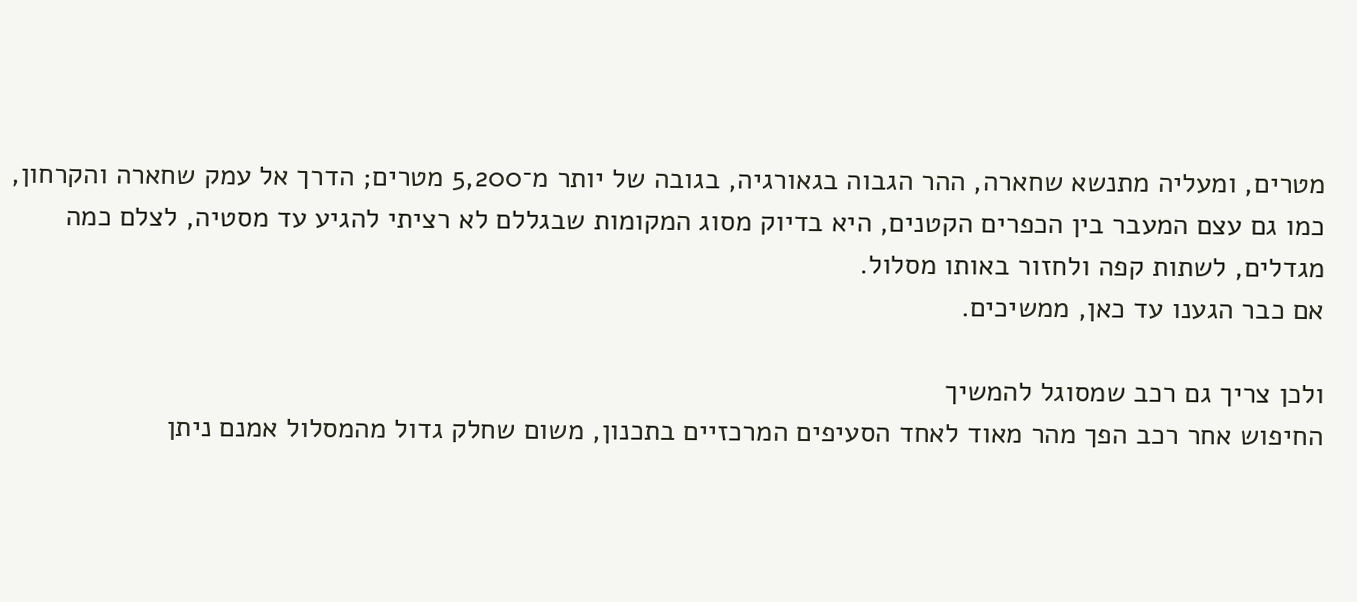מטרים, ומעליה מתנשא שחארה, ההר הגבוה בגאורגיה, בגובה של יותר מ־5,200 מטרים; הדרך אל עמק שחארה והקרחון, כמו גם עצם המעבר בין הכפרים הקטנים, היא בדיוק מסוג המקומות שבגללם לא רציתי להגיע עד מסטיה, לצלם כמה מגדלים, לשתות קפה ולחזור באותו מסלול.
אם כבר הגענו עד כאן, ממשיכים.

ולכן צריך גם רכב שמסוגל להמשיך
החיפוש אחר רכב הפך מהר מאוד לאחד הסעיפים המרכזיים בתכנון, משום שחלק גדול מהמסלול אמנם ניתן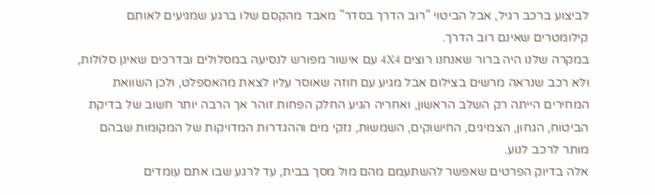לביצוע ברכב רגיל, אבל הביטוי "רוב הדרך בסדר" מאבד מהקסם שלו ברגע שמגיעים לאותם קילומטרים שאינם רוב הדרך.
במקרה שלנו היה ברור שאנחנו רוצים 4X4 עם אישור מפורש לנסיעה במסלולים ובדרכים שאינן סלולות, ולא רכב שנראה מרשים בצילום אבל מגיע עם חוזה שאוסר עליו לצאת מהאספלט, ולכן השוואת המחירים הייתה רק השלב הראשון, ואחריה הגיע החלק הפחות זוהר אך הרבה יותר חשוב של בדיקת הביטוח, הגחון, הצמיגים, החישוקים, השמשות, נזקי מים וההגדרות המדויקות של המקומות שבהם מותר לרכב לנוע.
אלה בדיוק הפרטים שאפשר להשתעמם מהם מול מסך בבית, עד לרגע שבו אתם עומדים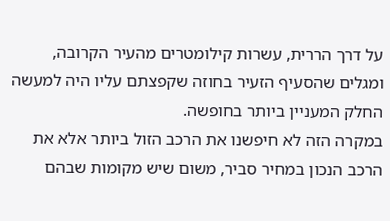על דרך הררית, עשרות קילומטרים מהעיר הקרובה, ומגלים שהסעיף הזעיר בחוזה שקפצתם עליו היה למעשה החלק המעניין ביותר בחופשה.
במקרה הזה לא חיפשנו את הרכב הזול ביותר אלא את הרכב הנכון במחיר סביר, משום שיש מקומות שבהם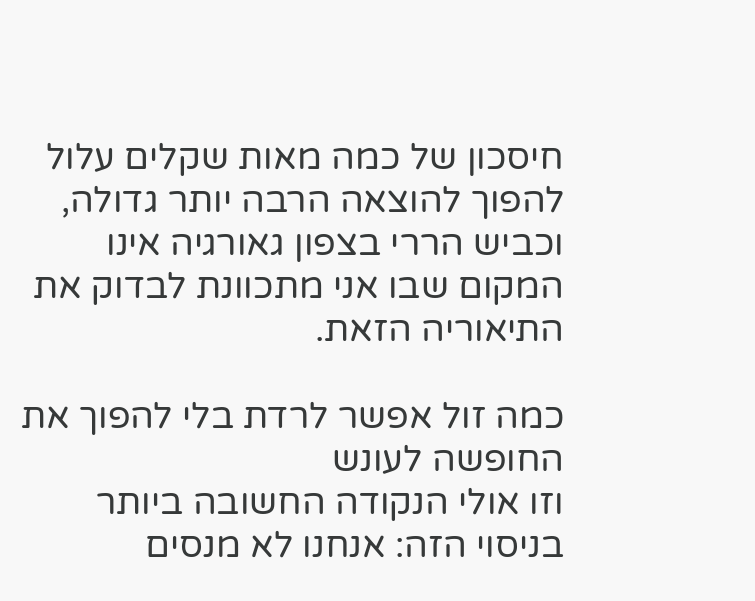חיסכון של כמה מאות שקלים עלול להפוך להוצאה הרבה יותר גדולה, וכביש הררי בצפון גאורגיה אינו המקום שבו אני מתכוונת לבדוק את התיאוריה הזאת.

כמה זול אפשר לרדת בלי להפוך את החופשה לעונש
וזו אולי הנקודה החשובה ביותר בניסוי הזה: אנחנו לא מנסים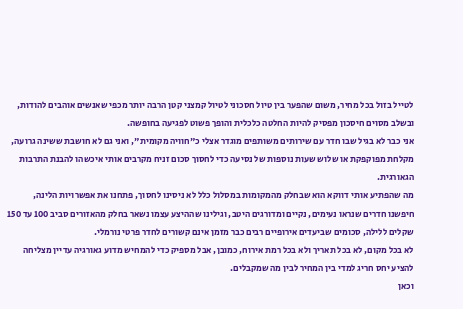לטייל בזול בכל מחיר, משום שהפער בין טיול חסכוני לטיול קמצני קטן הרבה יותר מכפי שאנשים אוהבים להודות, ובשלב מסוים חיסכון מפסיק להיות החלטה כלכלית והופך פשוט לפגיעה בחופשה.
אני כבר לא בגיל שבו חדר עם שירותים משותפים מוגדר אצלי כ"חוויה מקומית", ואני גם לא חושבת ששינה גרועה, מקלחת מפוקפקת או שלוש שעות נוספות של נסיעה כדי לחסוך סכום זניח מקרבים אותי איכשהו להבנת התרבות הגאורגית.
מה שהפתיע אותי דווקא הוא שבחלק מהמקומות במסלול כלל לא ניסינו לחסוך, פתחנו את אפשרויות הלינה, חיפשנו חדרים שנראו נעימים, נקיים ומדורגים היטב, וגילינו שההיצע עצמו נשאר בחלק מהאזורים סביב 100 עד 150 שקלים ללילה, סכומים שביעדים אירופיים רבים כבר מזמן אינם קשורים לחדר פרטי נורמלי.
לא בכל מקום, לא בכל תאריך ולא בכל רמת אירוח, כמובן, אבל מספיק כדי להמחיש מדוע גאורגיה עדיין מצליחה להציע יחס חריג למדי בין המחיר לבין מה שמקבלים.
וכאן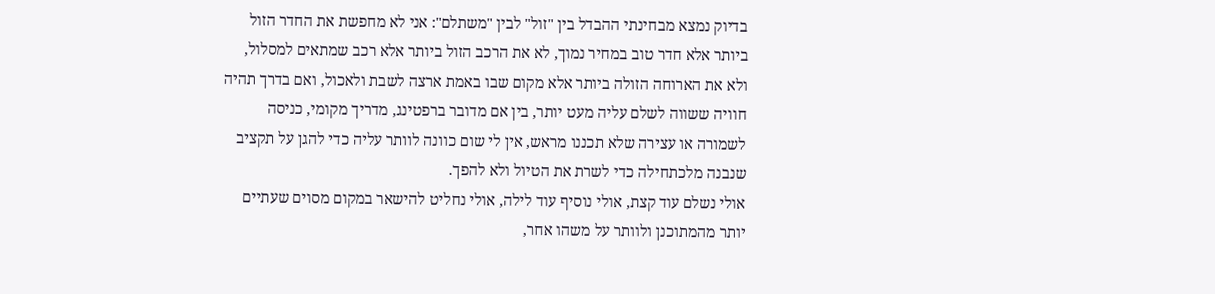בדיוק נמצא מבחינתי ההבדל בין "זול" לבין "משתלם": אני לא מחפשת את החדר הזול ביותר אלא חדר טוב במחיר נמוך, לא את הרכב הזול ביותר אלא רכב שמתאים למסלול, ולא את הארוחה הזולה ביותר אלא מקום שבו באמת ארצה לשבת ולאכול, ואם בדרך תהיה חוויה ששווה לשלם עליה מעט יותר, בין אם מדובר ברפטינג, מדריך מקומי, כניסה לשמורה או עצירה שלא תכננו מראש, אין לי שום כוונה לוותר עליה כדי להגן על תקציב שנבנה מלכתחילה כדי לשרת את הטיול ולא להפך.
אולי נשלם עוד קצת, אולי נוסיף עוד לילה, אולי נחליט להישאר במקום מסוים שעתיים יותר מהמתוכנן ולוותר על משהו אחר,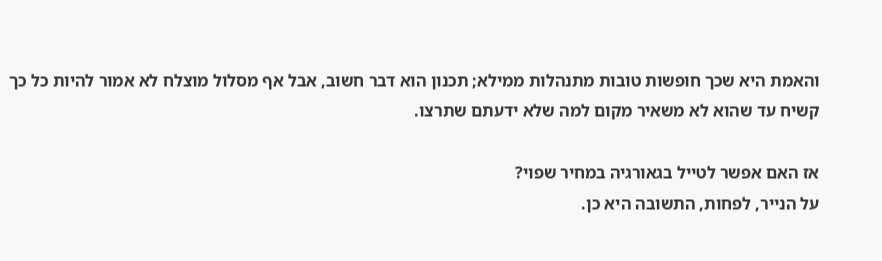והאמת היא שכך חופשות טובות מתנהלות ממילא; תכנון הוא דבר חשוב, אבל אף מסלול מוצלח לא אמור להיות כל כך קשיח עד שהוא לא משאיר מקום למה שלא ידעתם שתרצו.

אז האם אפשר לטייל בגאורגיה במחיר שפוי?
על הנייר, לפחות, התשובה היא כן.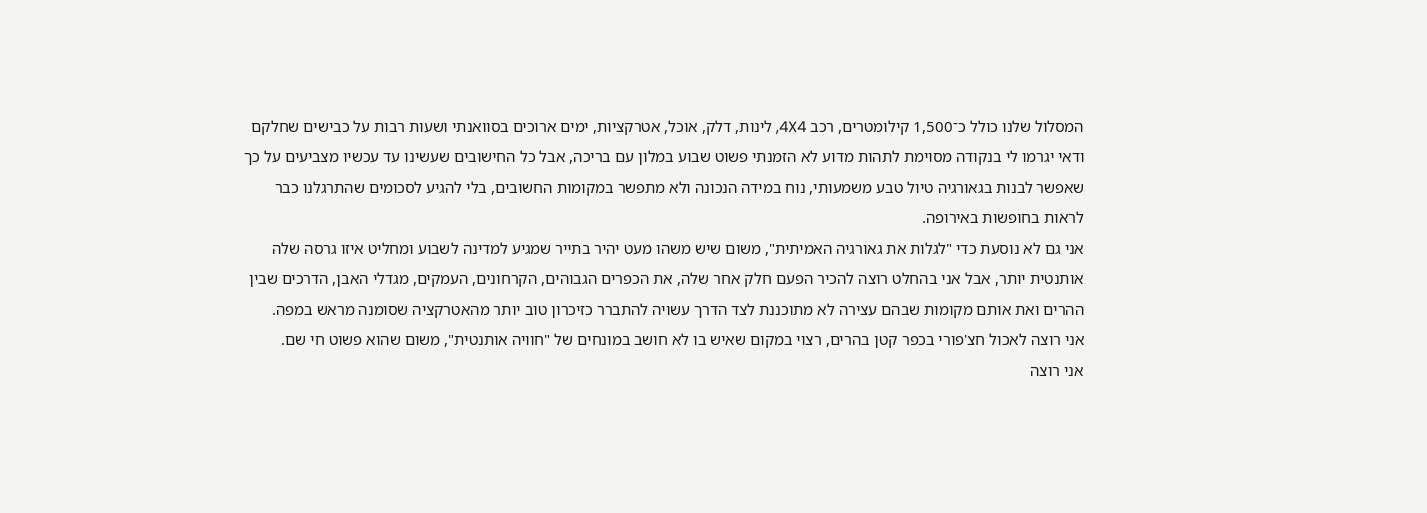המסלול שלנו כולל כ־1,500 קילומטרים, רכב 4X4, לינות, דלק, אוכל, אטרקציות, ימים ארוכים בסוואנתי ושעות רבות על כבישים שחלקם ודאי יגרמו לי בנקודה מסוימת לתהות מדוע לא הזמנתי פשוט שבוע במלון עם בריכה, אבל כל החישובים שעשינו עד עכשיו מצביעים על כך שאפשר לבנות בגאורגיה טיול טבע משמעותי, נוח במידה הנכונה ולא מתפשר במקומות החשובים, בלי להגיע לסכומים שהתרגלנו כבר לראות בחופשות באירופה.
אני גם לא נוסעת כדי "לגלות את גאורגיה האמיתית", משום שיש משהו מעט יהיר בתייר שמגיע למדינה לשבוע ומחליט איזו גרסה שלה אותנטית יותר, אבל אני בהחלט רוצה להכיר הפעם חלק אחר שלה, את הכפרים הגבוהים, הקרחונים, העמקים, מגדלי האבן, הדרכים שבין ההרים ואת אותם מקומות שבהם עצירה לא מתוכננת לצד הדרך עשויה להתברר כזיכרון טוב יותר מהאטרקציה שסומנה מראש במפה.
אני רוצה לאכול חצ'פורי בכפר קטן בהרים, רצוי במקום שאיש בו לא חושב במונחים של "חוויה אותנטית", משום שהוא פשוט חי שם.
אני רוצה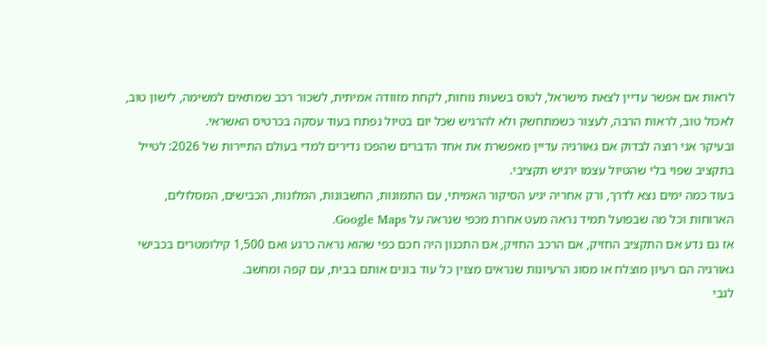לראות אם אפשר עדיין לצאת מישראל, לטוס בשעות נוחות, לקחת מזוודה אמיתית, לשכור רכב שמתאים למשימה, לישון טוב, לאכול טוב, לראות הרבה, לעצור כשמתחשק ולא להרגיש שכל יום בטיול נפתח בעוד עסקה בכרטיס האשראי.
ובעיקר אני רוצה לבדוק אם גאורגיה עדיין מאפשרת את אחד הדברים שהפכו נדירים למדי בעולם התיירות של 2026: לטייל בתקציב שפוי בלי שהטיול עצמו ירגיש תקציבי.
בעוד כמה ימים נצא לדרך, ורק אחריה יגיע הסיקור האמיתי, עם התמונות, החשבונות, המלונות, הכבישים, המסלולים, הארוחות וכל מה שבפועל תמיד נראה מעט אחרת מכפי שנראה על Google Maps.
אז גם נדע אם התקציב החזיק, אם הרכב החזיק, אם התכנון היה חכם כפי שהוא נראה כרגע ואם 1,500 קילומטרים בכבישי גאורגיה הם רעיון מוצלח או מסוג הרעיונות שנראים מצוין כל עוד בונים אותם בבית, עם קפה ומחשב.
לגבי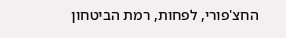החצ'פורי, לפחות, רמת הביטחון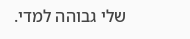שלי גבוהה למדי.